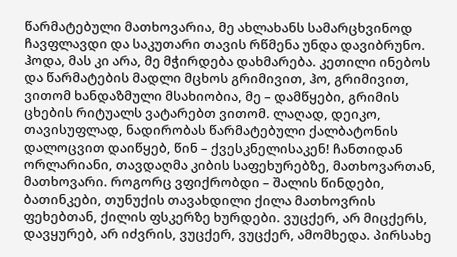წარმატებული მათხოვარია, მე ახლახანს სამარცხვინოდ ჩავფლავდი და საკუთარი თავის რწმენა უნდა დავიბრუნო. ჰოდა, მას კი არა, მე მჭირდება დახმარება. კეთილი ინებოს და წარმატების მადლი მცხოს გრიმივით, ჰო, გრიმივით, ვითომ ხანდაზმული მსახიობია, მე – დამწყები, გრიმის ცხების რიტუალს ვატარებთ ვითომ. ლაღად, დეიკო, თავისუფლად, ნადირობას წარმატებული ქალბატონის დალოცვით დაიწყებ, წინ – ქვესკნელისაკენ! ჩანთიდან ორლარიანი, თავდაღმა კიბის საფეხურებზე, მათხოვართან, მათხოვარი. როგორც ვფიქრობდი – შალის წინდები, ბათინკები, თუნუქის თავახდილი ქილა მათხოვრის ფეხებთან, ქილის ფსკერზე ხურდები. ვუცქერ, არ მიცქერს, დავყურებ, არ იძვრის, ვუცქერ, ვუცქერ, ამომხედა. პირსახე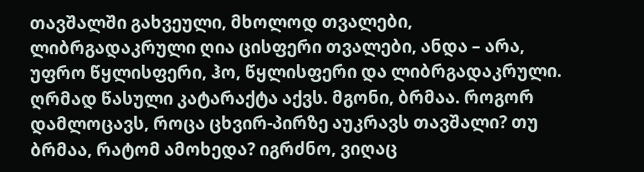თავშალში გახვეული, მხოლოდ თვალები, ლიბრგადაკრული ღია ცისფერი თვალები, ანდა – არა, უფრო წყლისფერი, ჰო, წყლისფერი და ლიბრგადაკრული. ღრმად წასული კატარაქტა აქვს. მგონი, ბრმაა. როგორ დამლოცავს, როცა ცხვირ-პირზე აუკრავს თავშალი? თუ ბრმაა, რატომ ამოხედა? იგრძნო, ვიღაც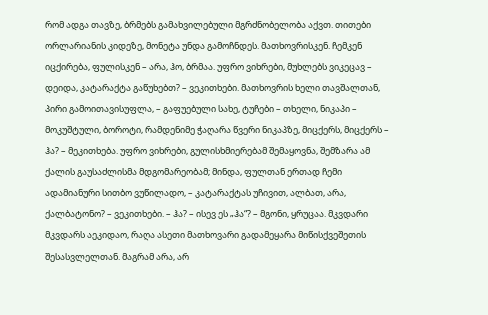რომ ადგა თავზე, ბრმებს გამახვილებული მგრძნობელობა აქვთ. თითები ორლარიანის კიდეზე, მონეტა უნდა გამოჩნდეს. მათხოვრისკენ. ჩემკენ იცქირება, ფულისკენ – არა, ჰო, ბრმაა. უფრო ვიხრები, მუხლებს ვიკეცავ – დეიდა, კატარაქტა გაწუხებთ? – ვეკითხები. მათხოვრის ხელი თავშალთან, პირი გამოითავისუფლა, – გაფუებული სახე, ტუჩები – თხელი, ნიკაპი – მოკუშტული, ბოროტი, რამდენიმე ჭაღარა წვერი ნიკაპზე, მიცქერს, მიცქერს – ჰა? – მეკითხება. უფრო ვიხრები, გულისხმიერებამ შემაყოვნა, შემზარა ამ ქალის გაუსაძლისმა მდგომარეობამ; მინდა, ფულთან ერთად ჩემი ადამიანური სითბო ვუწილადო, – კატარაქტას უჩივით, ალბათ, არა, ქალბატონო? – ვეკითხები. – ჰა? – ისევ ეს „ჰა“? – მგონი, ყრუცაა. მკვდარი მკვდარს აეკიდაო, რაღა ასეთი მათხოვარი გადამეყარა მიწისქვეშეთის შესასვლელთან. მაგრამ არა, არ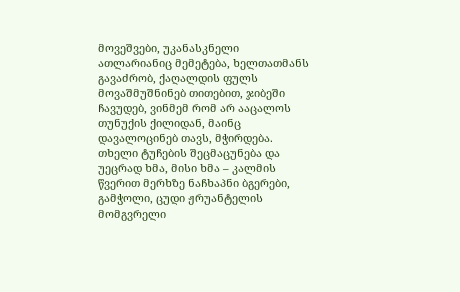მოვეშვები, უკანასკნელი ათლარიანიც მემეტება, ხელთათმანს გავაძრობ, ქაღალდის ფულს მოვაშმუშნინებ თითებით, ჯიბეში ჩავუდებ, ვინმემ რომ არ ააცალოს თუნუქის ქილიდან, მაინც დავალოცინებ თავს, მჭირდება. თხელი ტუჩების შეცმაცუნება და უეცრად ხმა, მისი ხმა – კალმის წვერით მერხზე ნაჩხაპნი ბგერები, გამჭოლი, ცუდი ჟრუანტელის მომგვრელი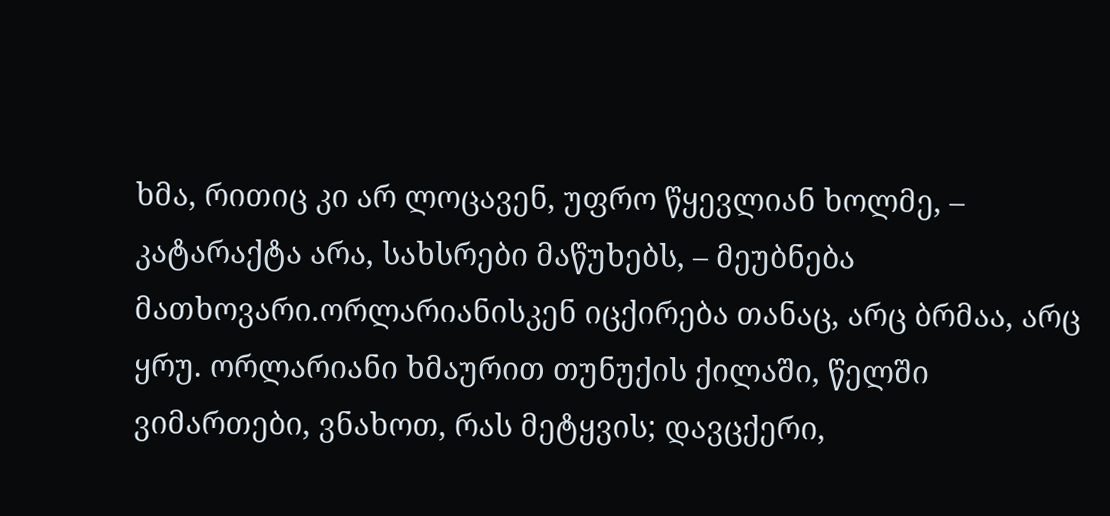ხმა, რითიც კი არ ლოცავენ, უფრო წყევლიან ხოლმე, – კატარაქტა არა, სახსრები მაწუხებს, – მეუბნება მათხოვარი.ორლარიანისკენ იცქირება თანაც, არც ბრმაა, არც ყრუ. ორლარიანი ხმაურით თუნუქის ქილაში, წელში ვიმართები, ვნახოთ, რას მეტყვის; დავცქერი,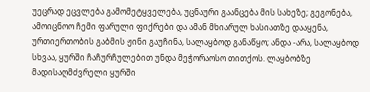უეცრად ეცვლება გამომეტყველება, უცნაური გაანცება მის სახეზე; გეგონება, ამოიცნოო ჩემი ფარული ფიქრები და ამან მხიარულ ხასიათზე დააყენა, ურთიერთობის გაბმის ჟინი გაუჩინა, სალაყბოდ განაწყო; ანდა -არა, სალაყბოდ სხვაა, ყურში ჩაჩურჩულებით უნდა მეჭორაოსო თითქოს. ლაყბობზე მადისაღმძვრელი ყურში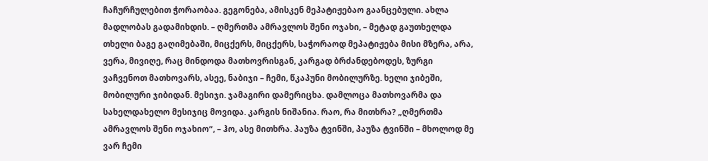ჩაჩურჩულებით ჭორაობაა. გეგონება, ამისკენ მეპატიჟებაო გაანცებული. ახლა მადლობას გადამიხდის. – ღმერთმა ამრავლოს შენი ოჯახი, – მეტად გაუთხელდა თხელი ბაგე გაღიმებაში, მიცქერს, მიცქერს, საჭორაოდ მეპატიჟება მისი მზერა, არა, ვერა, მივიღე, რაც მინდოდა მათხოვრისგან, კარგად ბრძანდებოდეს, ზურგი ვაჩვენოთ მათხოვარს, ასეე, ნაბიჯი – ჩემი, წკაპუნი მობილურზე. ხელი ჯიბეში, მობილური ჯიბიდან. მესიჯი. ჯამაგირი დამერიცხა. დამლოცა მათხოვარმა და სახელდახელო მესიჯიც მოვიდა. კარგის ნიშანია. რაო, რა მითხრა? „ღმერთმა ამრავლოს შენი ოჯახიო“, – ჰო, ასე მითხრა. პაუზა ტვინში, პაუზა ტვინში – მხოლოდ მე ვარ ჩემი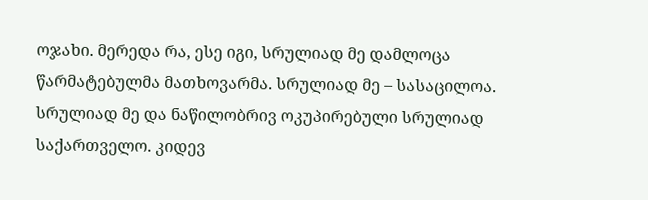ოჯახი. მერედა რა, ესე იგი, სრულიად მე დამლოცა წარმატებულმა მათხოვარმა. სრულიად მე – სასაცილოა. სრულიად მე და ნაწილობრივ ოკუპირებული სრულიად საქართველო. კიდევ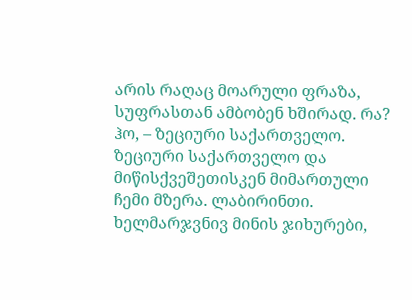არის რაღაც მოარული ფრაზა, სუფრასთან ამბობენ ხშირად. რა? ჰო, – ზეციური საქართველო. ზეციური საქართველო და მიწისქვეშეთისკენ მიმართული ჩემი მზერა. ლაბირინთი. ხელმარჯვნივ მინის ჯიხურები,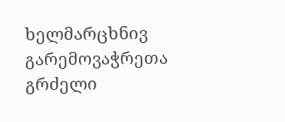ხელმარცხნივ გარემოვაჭრეთა გრძელი